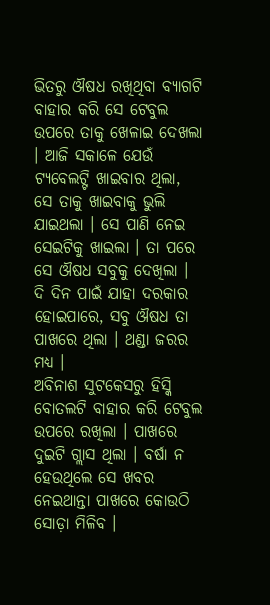ଭିତରୁ ଔଷଧ ରଖିଥିବା ବ୍ୟାଗଟି ବାହାର କରି ସେ ଟେବୁଲ ଉପରେ ତାକୁ ଖେଳାଇ ଦେଖଲା । ଆଜି ସକାଳେ ଯେଉଁ ଟ୍ୟବେଲଟ୍ଟି ଖାଇବାର ଥିଲା, ସେ ତାକୁ ଖାଇବାକୁ ଭୁଲି ଯାଇଥଲା । ସେ ପାଣି ନେଇ ସେଇଟିକୁ ଖାଇଲା । ତା ପରେ ସେ ଔଷଧ ସବୁକୁ ଦେଖିଲା । ଦି ଦିନ ପାଇଁ ଯାହା ଦରକାର ହୋଇପାରେ, ସବୁ ଔଷଧ ତା ପାଖରେ ଥିଲା । ଥଣ୍ଡା ଜରର ମଧ୍ୟ ।
ଅବିନାଶ ସୁଟକେସରୁ ହିସ୍କି ବୋତଲଟି ବାହାର କରି ଟେବୁଲ ଉପରେ ରଖିଲା । ପାଖରେ ଦୁଇଟି ଗ୍ଲାସ ଥିଲା । ବର୍ଷା ନ ହେଉଥିଲେ ସେ ଖବର ନେଇଥାନ୍ତା ପାଖରେ କୋଉଠି ସୋଡ଼ା ମିଳିବ ।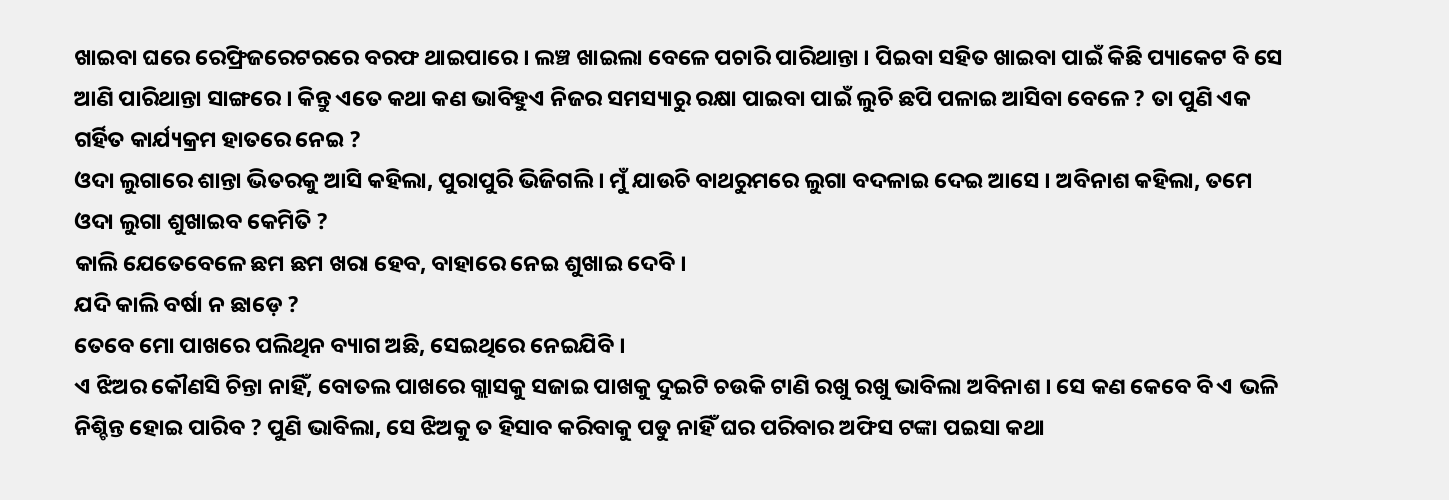ଖାଇବା ଘରେ ରେଫ୍ରିଜରେଟରରେ ବରଫ ଥାଇପାରେ । ଲଞ୍ଚ ଖାଇଲା ବେଳେ ପଚାରି ପାରିଥାନ୍ତା । ପିଇବା ସହିତ ଖାଇବା ପାଇଁ କିଛି ପ୍ୟାକେଟ ବି ସେ ଆଣି ପାରିଥାନ୍ତା ସାଙ୍ଗରେ । କିନ୍ତୁ ଏତେ କଥା କଣ ଭାବିହୁଏ ନିଜର ସମସ୍ୟାରୁ ରକ୍ଷା ପାଇବା ପାଇଁ ଲୁଚି ଛପି ପଳାଇ ଆସିବା ବେଳେ ? ତା ପୁଣି ଏକ ଗର୍ହିତ କାର୍ଯ୍ୟକ୍ରମ ହାତରେ ନେଇ ?
ଓଦା ଲୁଗାରେ ଶାନ୍ତା ଭିତରକୁ ଆସି କହିଲା, ପୁରାପୁରି ଭିଜିଗଲି । ମୁଁ ଯାଉଚି ବାଥରୁମରେ ଲୁଗା ବଦଳାଇ ଦେଇ ଆସେ । ଅବିନାଶ କହିଲା, ତମେ ଓଦା ଲୁଗା ଶୁଖାଇବ କେମିତି ?
କାଲି ଯେତେବେଳେ ଛମ ଛମ ଖରା ହେବ, ବାହାରେ ନେଇ ଶୁଖାଇ ଦେବି ।
ଯଦି କାଲି ବର୍ଷା ନ ଛାଡ଼େ ?
ତେବେ ମୋ ପାଖରେ ପଲିଥିନ ବ୍ୟାଗ ଅଛି, ସେଇଥିରେ ନେଇଯିବି ।
ଏ ଝିଅର କୌଣସି ଚିନ୍ତା ନାହିଁ, ବୋତଲ ପାଖରେ ଗ୍ଲାସକୁ ସଜାଇ ପାଖକୁ ଦୁଇଟି ଚଉକି ଟାଣି ରଖୁ ରଖୁ ଭାବିଲା ଅବିନାଶ । ସେ କଣ କେବେ ବି ଏ ଭଳି ନିଶ୍ଚିନ୍ତ ହୋଇ ପାରିବ ? ପୁଣି ଭାବିଲା, ସେ ଝିଅକୁ ତ ହିସାବ କରିବାକୁ ପଡୁ ନାହିଁ ଘର ପରିବାର ଅଫିସ ଟଙ୍କା ପଇସା କଥା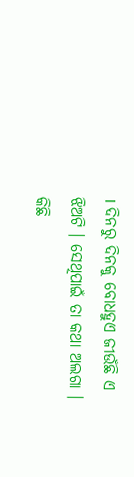। ଦିନରୁ ଦିନକୁ ବୋଧହୁଏ ଜୀଉଁଛି ଏ ଝିଅଟି । ସେଥିପାଇଁ ତା କଥା ଅଲଗା ।
କିଛି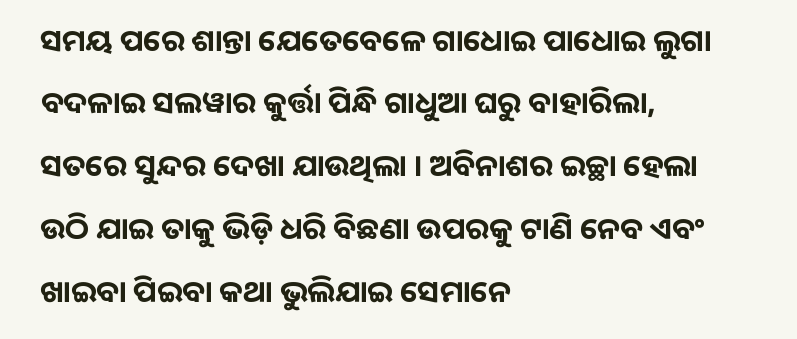ସମୟ ପରେ ଶାନ୍ତା ଯେତେବେଳେ ଗାଧୋଇ ପାଧୋଇ ଲୁଗା ବଦଳାଇ ସଲୱାର କୁର୍ତ୍ତା ପିନ୍ଧି ଗାଧୁଆ ଘରୁ ବାହାରିଲା, ସତରେ ସୁନ୍ଦର ଦେଖା ଯାଉଥିଲା । ଅବିନାଶର ଇଚ୍ଛା ହେଲା ଉଠି ଯାଇ ତାକୁ ଭିଡ଼ି ଧରି ବିଛଣା ଉପରକୁ ଟାଣି ନେବ ଏବଂ ଖାଇବା ପିଇବା କଥା ଭୁଲିଯାଇ ସେମାନେ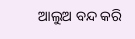ଆଲୁଅ ବନ୍ଦ କରି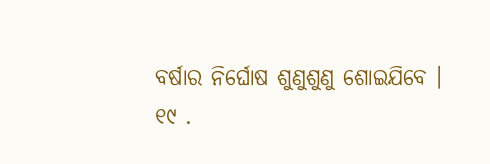ବର୍ଷାର ନିର୍ଘୋଷ ଶୁଣୁଶୁଣୁ ଶୋଇଯିବେ ।
୧୯ .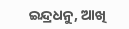ଇନ୍ଦ୍ରଧନୁ, ଆଖି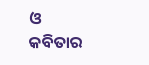ଓ କବିତାର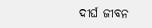ଦୀର୍ଘ ଜୀବନ